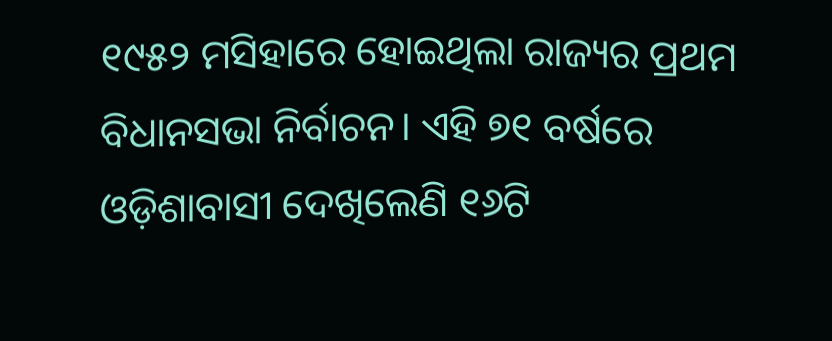୧୯୫୨ ମସିହାରେ ହୋଇଥିଲା ରାଜ୍ୟର ପ୍ରଥମ ବିଧାନସଭା ନିର୍ବାଚନ। ଏହି ୭୧ ବର୍ଷରେ ଓଡ଼ିଶାବାସୀ ଦେଖିଲେଣି ୧୬ଟି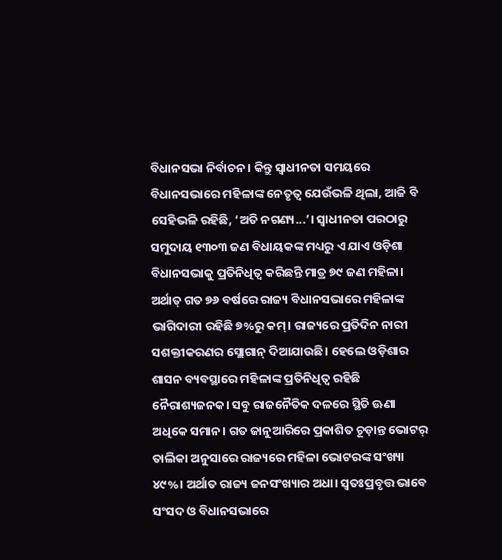ବିଧାନସଭା ନିର୍ବାଚନ। କିନ୍ତୁ ସ୍ବାଧୀନତା ସମୟରେ ବିଧାନସଭାରେ ମହିଳାଙ୍କ ନେତୃତ୍ବ ଯେଉଁଭଳି ଥିଲା, ଆଜି ବି ସେହିଭଳି ରହିଛି, ‘ଅତି ନଗଣ୍ୟ...’। ସ୍ବାଧୀନତା ପରଠାରୁ ସମୁଦାୟ ୧୩୦୩ ଜଣ ବିଧାୟକଙ୍କ ମଧ୍ୟରୁ ଏ ଯାଏ ଓଡ଼ିଶା ବିଧାନସଭାକୁ ପ୍ରତିନିଧିତ୍ବ କରିଛନ୍ତି ମାତ୍ର ୭୯ ଜଣ ମହିଳା। ଅର୍ଥାତ୍ ଗତ ୭୬ ବର୍ଷରେ ରାଜ୍ୟ ବିଧାନସଭାରେ ମହିଳାଙ୍କ ଭାଗିଦାରୀ ରହିଛି ୭%ରୁ କମ୍। ରାଜ୍ୟରେ ପ୍ରତିଦିନ ନାରୀ ସଶକ୍ତୀକରଣର ସ୍ଲୋଗାନ୍ ଦିଆଯାଉଛି। ହେଲେ ଓଡ଼ିଶାର ଶାସନ ବ୍ୟବସ୍ଥାରେ ମହିଳାଙ୍କ ପ୍ରତିନିଧିତ୍ବ ରହିଛି ନୈରାଶ୍ୟଜନକ। ସବୁ ରାଜନୈତିକ ଦଳରେ ସ୍ଥିତି ଊଣା ଅଧିକେ ସମାନ। ଗତ ଜାନୁଆରିରେ ପ୍ରକାଶିତ ଚୂଡ଼ାନ୍ତ ଭୋଟର୍ ତାଲିକା ଅନୁସାରେ ରାଜ୍ୟରେ ମହିଳା ଭୋଟରଙ୍କ ସଂଖ୍ୟା ୪୯%। ଅର୍ଥାତ ରାଜ୍ୟ ଜନସଂଖ୍ୟାର ଅଧା। ସ୍ବତଃପ୍ରବୃତ୍ତ ଭାବେ ସଂସଦ ଓ ବିଧାନସଭାରେ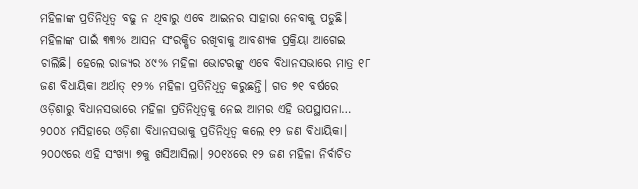ମହିଳାଙ୍କ ପ୍ରତିନିଧିତ୍ବ ବଢୁ ନ ଥିବାରୁ ଏବେ ଆଇନର ସାହାରା ନେବାକୁ ପଡୁଛି। ମହିଳାଙ୍କ ପାଇଁ ୩୩% ଆସନ ସଂରକ୍ଷିତ ରଖିବାକୁ ଆବଶ୍ୟକ ପ୍ରକ୍ରିୟା ଆଗେଇ ଚାଲିଛି। ହେଲେ ରାଜ୍ୟର ୪୯% ମହିଳା ଭୋଟରଙ୍କୁ ଏବେ ବିଧାନସଭାରେ ମାତ୍ର ୧୮ ଜଣ ବିଧାୟିକା ଅର୍ଥାତ୍ ୧୨% ମହିଳା ପ୍ରତିନିଧିତ୍ବ କରୁଛନ୍ତି। ଗତ ୭୧ ବର୍ଷରେ ଓଡ଼ିଶାରୁ ବିଧାନସଭାରେ ମହିଳା ପ୍ରତିନିଧିତ୍ବକୁ ନେଇ ଆମର ଏହି ଉପସ୍ଥାପନା…
୨୦୦୪ ମସିହାରେ ଓଡ଼ିଶା ବିଧାନସଭାକୁ ପ୍ରତିନିଧିତ୍ବ କଲେ ୧୨ ଜଣ ବିଧାୟିକା। ୨୦୦୯ରେ ଏହି ସଂଖ୍ୟା ୭କୁ ଖସିଆସିଲା। ୨୦୧୪ରେ ୧୨ ଜଣ ମହିଳା ନିର୍ବାଚିତ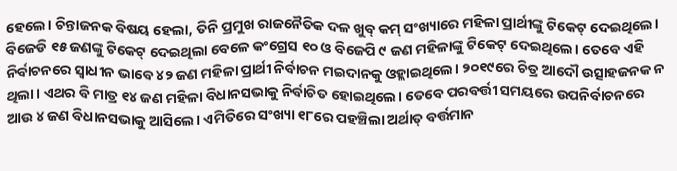ହେଲେ। ଚିନ୍ତାଜନକ ବିଷୟ ହେଲା, ତିନି ପ୍ରମୁଖ ରାଜନୈତିକ ଦଳ ଖୁବ୍ କମ୍ ସଂଖ୍ୟାରେ ମହିଳା ପ୍ରାର୍ଥୀଙ୍କୁ ଟିକେଟ୍ ଦେଇଥିଲେ। ବିଜେଡି ୧୫ ଜଣଙ୍କୁ ଟିକେଟ୍ ଦେଇଥିଲା ବେଳେ କଂଗ୍ରେସ ୧୦ ଓ ବିଜେପି ୯ ଜଣ ମହିଳାଙ୍କୁ ଟିକେଟ୍ ଦେଇଥିଲେ। ତେବେ ଏହି ନିର୍ବାଚନରେ ସ୍ବାଧୀନ ଭାବେ ୪୨ ଜଣ ମହିଳା ପ୍ରାର୍ଥୀ ନିର୍ବାଚନ ମଇଦାନକୁ ଓହ୍ଲାଇଥିଲେ। ୨୦୧୯ରେ ଚିତ୍ର ଆଦୌ ଉତ୍ସାହଜନକ ନ ଥିଲା। ଏଥର ବି ମାତ୍ର ୧୪ ଜଣ ମହିଳା ବିଧାନସଭାକୁ ନିର୍ବାଚିତ ହୋଇଥିଲେ। ତେବେ ପରବର୍ତ୍ତୀ ସମୟରେ ଉପନିର୍ବାଚନରେ ଆଉ ୪ ଜଣ ବିଧାନସଭାକୁ ଆସିଲେ। ଏମିତିରେ ସଂଖ୍ୟା ୧୮ରେ ପହଞ୍ଚିଲା ଅର୍ଥାତ୍ ବର୍ତ୍ତମାନ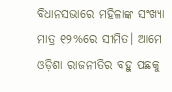ବିଧାନସଭାରେ ମହିଳାଙ୍କ ସଂଖ୍ୟା ମାତ୍ର ୧୨%ରେ ସୀମିତ। ଆମେ ଓଡ଼ିଶା ରାଜନୀତିର ବହୁ ପଛକୁ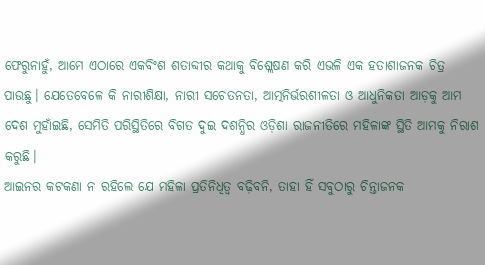ଫେରୁନାହୁଁ, ଆମେ ଏଠାରେ ଏକବିଂଶ ଶତାବ୍ଦୀର କଥାକୁ ବିଶ୍ଲେଷଣ କରି ଏଭଳି ଏକ ହତାଶାଜନକ ଚିତ୍ର ପାଉଛୁ। ଯେତେବେଳେ କି ନାରୀଶିକ୍ଷା, ନାରୀ ସଚେତନତା, ଆତ୍ମନିର୍ଭରଶୀଳତା ଓ ଆଧୁନିକତା ଆଡ଼କୁ ଆମ ଦେଶ ମୁହାଁଇଛି, ସେମିତି ପରିସ୍ଥିତିରେ ବିଗତ ଦୁଇ ଦଶନ୍ଧିର ଓଡ଼ିଶା ରାଜନୀତିରେ ମହିଳାଙ୍କ ସ୍ଥିତି ଆମକୁ ନିରାଶ କରୁଛି।
ଆଇନର କଟକଣା ନ ରହିଲେ ଯେ ମହିଳା ପ୍ରତିନିଧିତ୍ବ ବଢ଼ିବନି, ତାହା ହିଁ ସବୁଠାରୁ ଚିନ୍ତାଜନକ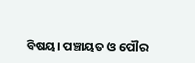ବିଷୟ। ପଞ୍ଚାୟତ ଓ ପୌର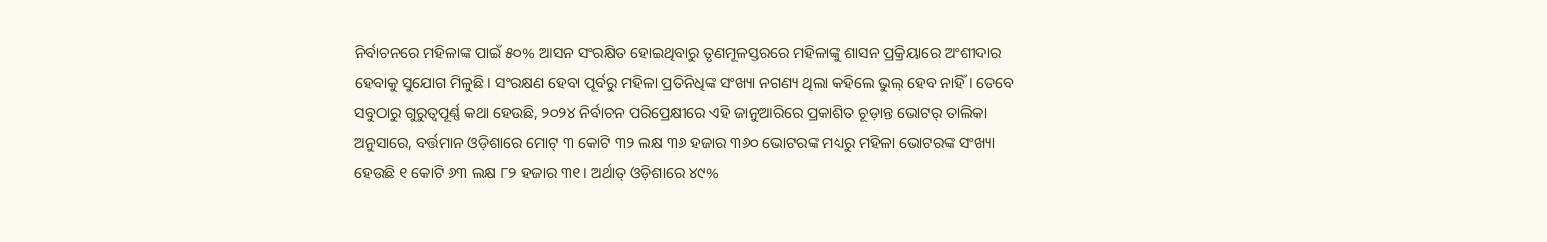ନିର୍ବାଚନରେ ମହିଳାଙ୍କ ପାଇଁ ୫୦% ଆସନ ସଂରକ୍ଷିତ ହୋଇଥିବାରୁ ତୃଣମୂଳସ୍ତରରେ ମହିଳାଙ୍କୁ ଶାସନ ପ୍ରକ୍ରିୟାରେ ଅଂଶୀଦାର ହେବାକୁ ସୁଯୋଗ ମିଳୁଛି। ସଂରକ୍ଷଣ ହେବା ପୂର୍ବରୁ ମହିଳା ପ୍ରତିନିଧିଙ୍କ ସଂଖ୍ୟା ନଗଣ୍ୟ ଥିଲା କହିଲେ ଭୁଲ୍ ହେବ ନାହିଁ। ତେବେ ସବୁଠାରୁ ଗୁରୁତ୍ବପୂର୍ଣ୍ଣ କଥା ହେଉଛି, ୨୦୨୪ ନିର୍ବାଚନ ପରିପ୍ରେକ୍ଷୀରେ ଏହି ଜାନୁଆରିରେ ପ୍ରକାଶିତ ଚୂଡ଼ାନ୍ତ ଭୋଟର୍ ତାଲିକା ଅନୁସାରେ, ବର୍ତ୍ତମାନ ଓଡ଼ିଶାରେ ମୋଟ୍ ୩ କୋଟି ୩୨ ଲକ୍ଷ ୩୬ ହଜାର ୩୬୦ ଭୋଟରଙ୍କ ମଧ୍ୟରୁ ମହିଳା ଭୋଟରଙ୍କ ସଂଖ୍ୟା ହେଉଛି ୧ କୋଟି ୬୩ ଲକ୍ଷ ୮୨ ହଜାର ୩୧। ଅର୍ଥାତ୍ ଓଡ଼ିଶାରେ ୪୯%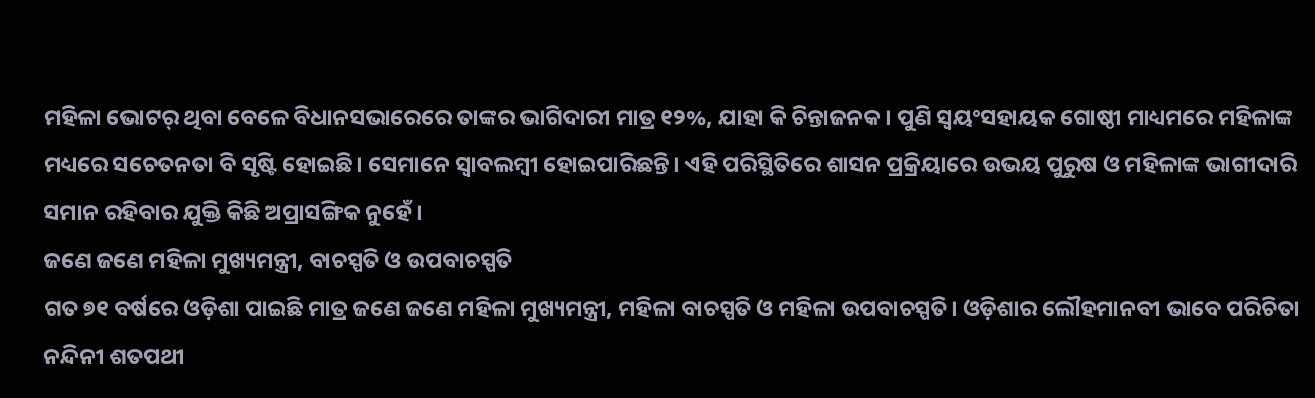ମହିଳା ଭୋଟର୍ ଥିବା ବେଳେ ବିଧାନସଭାରେରେ ତାଙ୍କର ଭାଗିଦାରୀ ମାତ୍ର ୧୨%, ଯାହା କି ଚିନ୍ତାଜନକ। ପୁଣି ସ୍ବୟଂସହାୟକ ଗୋଷ୍ଠୀ ମାଧ୍ୟମରେ ମହିଳାଙ୍କ ମଧ୍ୟରେ ସଚେତନତା ବି ସୃଷ୍ଟି ହୋଇଛି। ସେମାନେ ସ୍ବାବଲମ୍ବୀ ହୋଇପାରିଛନ୍ତି। ଏହି ପରିସ୍ଥିତିରେ ଶାସନ ପ୍ରକ୍ରିୟାରେ ଉଭୟ ପୁରୁଷ ଓ ମହିଳାଙ୍କ ଭାଗୀଦାରି ସମାନ ରହିବାର ଯୁକ୍ତି କିଛି ଅପ୍ରାସଙ୍ଗିକ ନୁହେଁ।
ଜଣେ ଜଣେ ମହିଳା ମୁଖ୍ୟମନ୍ତ୍ରୀ, ବାଚସ୍ପତି ଓ ଉପବାଚସ୍ପତି
ଗତ ୭୧ ବର୍ଷରେ ଓଡ଼ିଶା ପାଇଛି ମାତ୍ର ଜଣେ ଜଣେ ମହିଳା ମୁଖ୍ୟମନ୍ତ୍ରୀ, ମହିଳା ବାଚସ୍ପତି ଓ ମହିଳା ଉପବାଚସ୍ପତି। ଓଡ଼ିଶାର ଲୌହମାନବୀ ଭାବେ ପରିଚିତା ନନ୍ଦିନୀ ଶତପଥୀ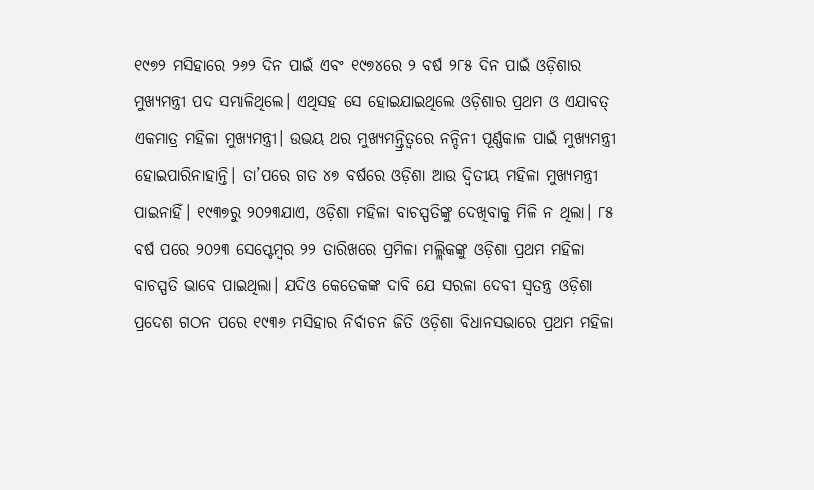୧୯୭୨ ମସିହାରେ ୨୬୨ ଦିନ ପାଇଁ ଏବଂ ୧୯୭୪ରେ ୨ ବର୍ଷ ୨୮୫ ଦିନ ପାଇଁ ଓଡ଼ିଶାର ମୁଖ୍ୟମନ୍ତ୍ରୀ ପଦ ସମ୍ଭାଳିଥିଲେ। ଏଥିସହ ସେ ହୋଇଯାଇଥିଲେ ଓଡ଼ିଶାର ପ୍ରଥମ ଓ ଏଯାବତ୍ ଏକମାତ୍ର ମହିଳା ମୁଖ୍ୟମନ୍ତ୍ରୀ। ଉଭୟ ଥର ମୁଖ୍ୟମନ୍ତ୍ରିତ୍ବରେ ନନ୍ଦିନୀ ପୂର୍ଣ୍ଣକାଳ ପାଇଁ ମୁଖ୍ୟମନ୍ତ୍ରୀ ହୋଇପାରିନାହାନ୍ତି। ତା’ପରେ ଗତ ୪୭ ବର୍ଷରେ ଓଡ଼ିଶା ଆଉ ଦ୍ବିତୀୟ ମହିଳା ମୁଖ୍ୟମନ୍ତ୍ରୀ ପାଇନାହିଁ। ୧୯୩୭ରୁ ୨୦୨୩ଯାଏ, ଓଡ଼ିଶା ମହିଳା ବାଚସ୍ପତିଙ୍କୁ ଦେଖିବାକୁ ମିଳି ନ ଥିଲା। ୮୫ ବର୍ଷ ପରେ ୨୦୨୩ ସେପ୍ଟେମ୍ବର ୨୨ ତାରିଖରେ ପ୍ରମିଳା ମଲ୍ଲିକଙ୍କୁ ଓଡ଼ିଶା ପ୍ରଥମ ମହିଳା ବାଚସ୍ପତି ଭାବେ ପାଇଥିଲା। ଯଦିଓ କେତେକଙ୍କ ଦାବି ଯେ ସରଳା ଦେବୀ ସ୍ବତନ୍ତ୍ର ଓଡ଼ିଶା ପ୍ରଦେଶ ଗଠନ ପରେ ୧୯୩୬ ମସିହାର ନିର୍ବାଚନ ଜିତି ଓଡ଼ିଶା ବିଧାନସଭାରେ ପ୍ରଥମ ମହିଳା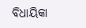ବିଧାୟିକା